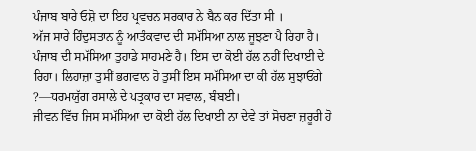ਪੰਜਾਬ ਬਾਰੇ ਓਸ਼ੋ ਦਾ ਇਹ ਪ੍ਰਵਚਨ ਸਰਕਾਰ ਨੇ ਬੈਨ ਕਰ ਦਿੱਤਾ ਸੀ ।
ਅੱਜ ਸਾਰੇ ਹਿੰਦੁਸਤਾਨ ਨੂੰ ਆਤੰਕਵਾਦ ਦੀ ਸਮੱਸਿਆ ਨਾਲ ਜੂਝਣਾ ਪੈ ਰਿਹਾ ਹੈ। ਪੰਜਾਬ ਦੀ ਸਮੱਸਿਆ ਤੁਹਾਡੇ ਸਾਹਮਣੇ ਹੈ। ਇਸ ਦਾ ਕੋਈ ਹੱਲ ਨਹੀਂ ਦਿਖਾਈ ਦੇ ਰਿਹਾ। ਲਿਹਾਜ਼ਾ ਤੁਸੀਂ ਭਗਵਾਨ ਹੋ ਤੁਸੀਂ ਇਸ ਸਮੱਸਿਆ ਦਾ ਕੀ ਹੱਲ ਸੁਝਾਓਂਗੇ ?—ਧਰਮਯੁੱਗ ਰਸਾਲੇ ਦੇ ਪਤ੍ਰਕਾਰ ਦਾ ਸਵਾਲ, ਬੰਬਈ।
ਜੀਵਨ ਵਿੱਚ ਜਿਸ ਸਮੱਸਿਆ ਦਾ ਕੋਈ ਹੱਲ ਦਿਖਾਈ ਨਾ ਦੇਵੇ ਤਾਂ ਸੋਚਣਾ ਜ਼ਰੂਰੀ ਹੋ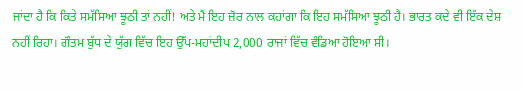ਜਾਂਦਾ ਹੈ ਕਿ ਕਿਤੇ ਸਮੱਸਿਆ ਝੂਠੀ ਤਾਂ ਨਹੀਂ! ਅਤੇ ਮੈਂ ਇਹ ਜ਼ੋਰ ਨਾਲ ਕਹਾਂਗਾ ਕਿ ਇਹ ਸਮੱਸਿਆ ਝੂਠੀ ਹੈ। ਭਾਰਤ ਕਦੇ ਵੀ ਇੱਕ ਦੇਸ਼ ਨਹੀਂ ਰਿਹਾ। ਗੌਤਮ ਬੁੱਧ ਦੇ ਯੁੱਗ ਵਿੱਚ ਇਹ ਉੱਪ-ਮਹਾਂਦੀਪ 2,000 ਰਾਜਾਂ ਵਿੱਚ ਵੰਡਿਆ ਹੋਇਆ ਸੀ।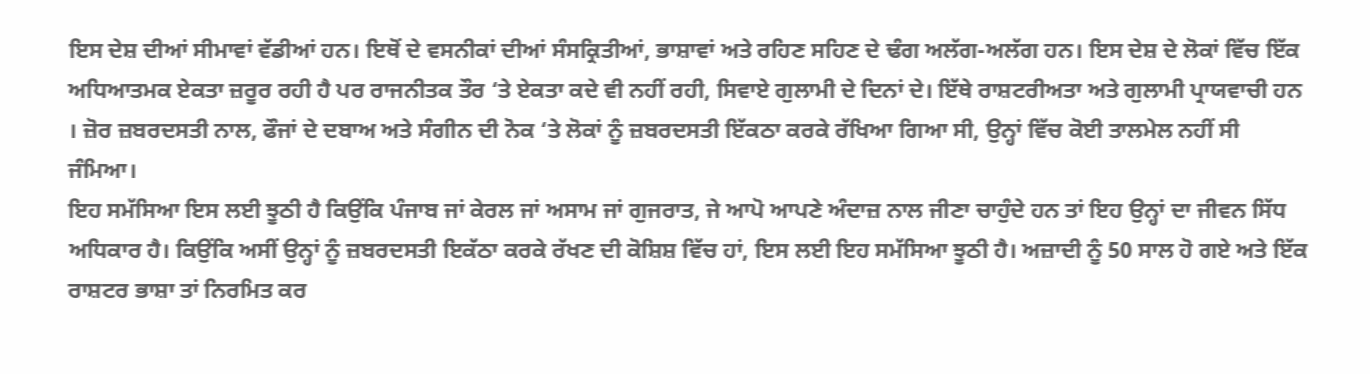ਇਸ ਦੇਸ਼ ਦੀਆਂ ਸੀਮਾਵਾਂ ਵੱਡੀਆਂ ਹਨ। ਇਥੋਂ ਦੇ ਵਸਨੀਕਾਂ ਦੀਆਂ ਸੰਸਕ੍ਰਿਤੀਆਂ, ਭਾਸ਼ਾਵਾਂ ਅਤੇ ਰਹਿਣ ਸਹਿਣ ਦੇ ਢੰਗ ਅਲੱਗ-ਅਲੱਗ ਹਨ। ਇਸ ਦੇਸ਼ ਦੇ ਲੋਕਾਂ ਵਿੱਚ ਇੱਕ ਅਧਿਆਤਮਕ ਏਕਤਾ ਜ਼ਰੂਰ ਰਹੀ ਹੈ ਪਰ ਰਾਜਨੀਤਕ ਤੌਰ ‘ਤੇ ਏਕਤਾ ਕਦੇ ਵੀ ਨਹੀਂ ਰਹੀ, ਸਿਵਾਏ ਗੁਲਾਮੀ ਦੇ ਦਿਨਾਂ ਦੇ। ਇੱਥੇ ਰਾਸ਼ਟਰੀਅਤਾ ਅਤੇ ਗੁਲਾਮੀ ਪ੍ਰਾਯਵਾਚੀ ਹਨ । ਜ਼ੋਰ ਜ਼ਬਰਦਸਤੀ ਨਾਲ, ਫੌਜਾਂ ਦੇ ਦਬਾਅ ਅਤੇ ਸੰਗੀਨ ਦੀ ਨੋਕ ‘ਤੇ ਲੋਕਾਂ ਨੂੰ ਜ਼ਬਰਦਸਤੀ ਇੱਕਠਾ ਕਰਕੇ ਰੱਖਿਆ ਗਿਆ ਸੀ, ਉਨ੍ਹਾਂ ਵਿੱਚ ਕੋਈ ਤਾਲਮੇਲ ਨਹੀਂ ਸੀ ਜੰਮਿਆ।
ਇਹ ਸਮੱਸਿਆ ਇਸ ਲਈ ਝੂਠੀ ਹੈ ਕਿਉਂਕਿ ਪੰਜਾਬ ਜਾਂ ਕੇਰਲ ਜਾਂ ਅਸਾਮ ਜਾਂ ਗੁਜਰਾਤ, ਜੇ ਆਪੋ ਆਪਣੇ ਅੰਦਾਜ਼ ਨਾਲ ਜੀਣਾ ਚਾਹੁੰਦੇ ਹਨ ਤਾਂ ਇਹ ਉਨ੍ਹਾਂ ਦਾ ਜੀਵਨ ਸਿੱਧ ਅਧਿਕਾਰ ਹੈ। ਕਿਉਂਕਿ ਅਸੀਂ ਉਨ੍ਹਾਂ ਨੂੰ ਜ਼ਬਰਦਸਤੀ ਇਕੱਠਾ ਕਰਕੇ ਰੱਖਣ ਦੀ ਕੋਸ਼ਿਸ਼ ਵਿੱਚ ਹਾਂ, ਇਸ ਲਈ ਇਹ ਸਮੱਸਿਆ ਝੂਠੀ ਹੈ। ਅਜ਼ਾਦੀ ਨੂੰ 50 ਸਾਲ ਹੋ ਗਏ ਅਤੇ ਇੱਕ ਰਾਸ਼ਟਰ ਭਾਸ਼ਾ ਤਾਂ ਨਿਰਮਿਤ ਕਰ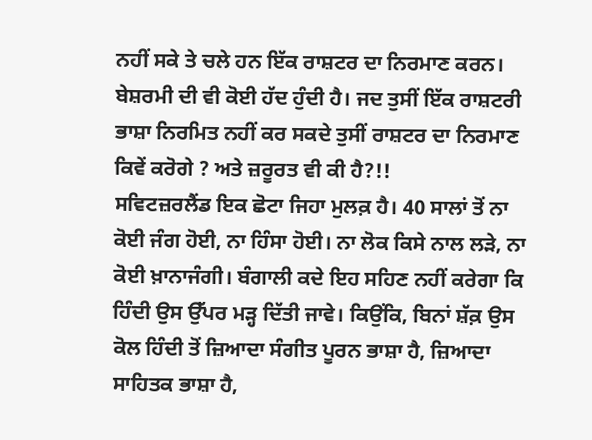ਨਹੀਂ ਸਕੇ ਤੇ ਚਲੇ ਹਨ ਇੱਕ ਰਾਸ਼ਟਰ ਦਾ ਨਿਰਮਾਣ ਕਰਨ। ਬੇਸ਼ਰਮੀ ਦੀ ਵੀ ਕੋਈ ਹੱਦ ਹੁੰਦੀ ਹੈ। ਜਦ ਤੁਸੀਂ ਇੱਕ ਰਾਸ਼ਟਰੀ ਭਾਸ਼ਾ ਨਿਰਮਿਤ ਨਹੀਂ ਕਰ ਸਕਦੇ ਤੁਸੀਂ ਰਾਸ਼ਟਰ ਦਾ ਨਿਰਮਾਣ ਕਿਵੇਂ ਕਰੋਗੇ ? ਅਤੇ ਜ਼ਰੂਰਤ ਵੀ ਕੀ ਹੈ?!!
ਸਵਿਟਜ਼ਰਲੈਂਡ ਇਕ ਛੋਟਾ ਜਿਹਾ ਮੁਲਕ਼ ਹੈ। 40 ਸਾਲਾਂ ਤੋਂ ਨਾ ਕੋਈ ਜੰਗ ਹੋਈ, ਨਾ ਹਿੰਸਾ ਹੋਈ। ਨਾ ਲੋਕ ਕਿਸੇ ਨਾਲ ਲੜੇ, ਨਾ ਕੋਈ ਖ਼ਾਨਾਜੰਗੀ। ਬੰਗਾਲੀ ਕਦੇ ਇਹ ਸਹਿਣ ਨਹੀਂ ਕਰੇਗਾ ਕਿ ਹਿੰਦੀ ਉਸ ਉੱਪਰ ਮੜ੍ਹ ਦਿੱਤੀ ਜਾਵੇ। ਕਿਉਂਕਿ, ਬਿਨਾਂ ਸ਼ੱਕ਼ ਉਸ ਕੋਲ ਹਿੰਦੀ ਤੋਂ ਜ਼ਿਆਦਾ ਸੰਗੀਤ ਪੂਰਨ ਭਾਸ਼ਾ ਹੈ, ਜ਼ਿਆਦਾ ਸਾਹਿਤਕ ਭਾਸ਼ਾ ਹੈ,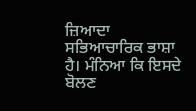ਜ਼ਿਆਦਾ ਸਭਿਆਚਾਰਿਕ ਭਾਸ਼ਾ ਹੈ। ਮੰਨਿਆ ਕਿ ਇਸਦੇ ਬੋਲਣ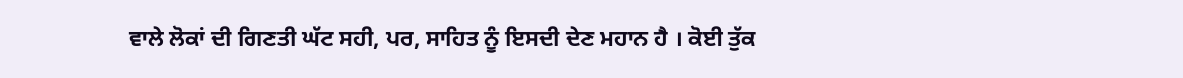ਵਾਲੇ ਲੋਕਾਂ ਦੀ ਗਿਣਤੀ ਘੱਟ ਸਹੀ, ਪਰ, ਸਾਹਿਤ ਨੂੰ ਇਸਦੀ ਦੇਣ ਮਹਾਨ ਹੈ । ਕੋਈ ਤੁੱਕ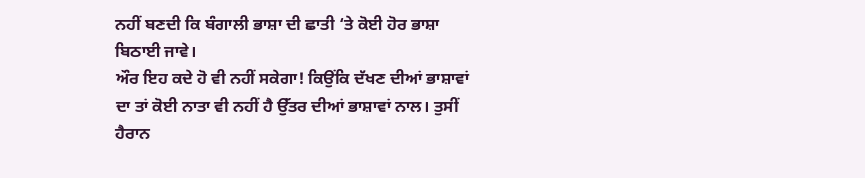ਨਹੀਂ ਬਣਦੀ ਕਿ ਬੰਗਾਲੀ ਭਾਸ਼ਾ ਦੀ ਛਾਤੀ ‘ਤੇ ਕੋਈ ਹੋਰ ਭਾਸ਼ਾ ਬਿਠਾਈ ਜਾਵੇ।
ਔਰ ਇਹ ਕਦੇ ਹੋ ਵੀ ਨਹੀਂ ਸਕੇਗਾ! ਕਿਉਂਕਿ ਦੱਖਣ ਦੀਆਂ ਭਾਸ਼ਾਵਾਂ ਦਾ ਤਾਂ ਕੋਈ ਨਾਤਾ ਵੀ ਨਹੀਂ ਹੈ ਉੱਤਰ ਦੀਆਂ ਭਾਸ਼ਾਵਾਂ ਨਾਲ। ਤੁਸੀਂ ਹੈਰਾਨ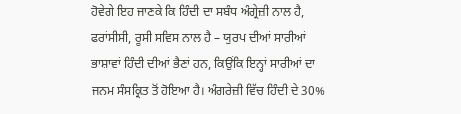ਹੋਵੇਗੇ ਇਹ ਜਾਣਕੇ ਕਿ ਹਿੰਦੀ ਦਾ ਸਬੰਧ ਅੰਗ੍ਰੇਜ਼ੀ ਨਾਲ ਹੈ, ਫਰਾਂਸੀਸੀ, ਰੂਸੀ ਸਵਿਸ ਨਾਲ ਹੈ – ਯੁਰਪ ਦੀਆਂ ਸਾਰੀਆਂ ਭਾਸ਼ਾਵਾਂ ਹਿੰਦੀ ਦੀਆਂ ਭੈਣਾਂ ਹਨ, ਕਿਉਂਕਿ ਇਨ੍ਹਾਂ ਸਾਰੀਆਂ ਦਾ ਜਨਮ ਸੰਸਕ੍ਰਿਤ ਤੋਂ ਹੋਇਆ ਹੈ। ਅੰਗਰੇਜ਼ੀ ਵਿੱਚ ਹਿੰਦੀ ਦੇ 30%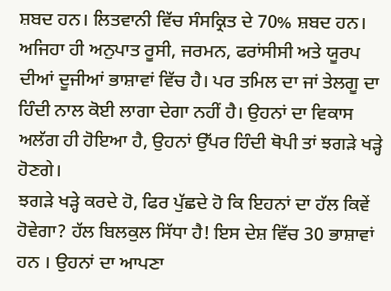ਸ਼ਬਦ ਹਨ। ਲਿਤਵਾਨੀ ਵਿੱਚ ਸੰਸਕ੍ਰਿਤ ਦੇ 70% ਸ਼ਬਦ ਹਨ। ਅਜਿਹਾ ਹੀ ਅਨੁਪਾਤ ਰੂਸੀ, ਜਰਮਨ, ਫਰਾਂਸੀਸੀ ਅਤੇ ਯੂਰਪ ਦੀਆਂ ਦੂਜੀਆਂ ਭਾਸ਼ਾਵਾਂ ਵਿੱਚ ਹੈ। ਪਰ ਤਮਿਲ ਦਾ ਜਾਂ ਤੇਲਗੂ ਦਾ ਹਿੰਦੀ ਨਾਲ ਕੋਈ ਲਾਗਾ ਦੇਗਾ ਨਹੀਂ ਹੈ। ਉਹਨਾਂ ਦਾ ਵਿਕਾਸ ਅਲੱਗ ਹੀ ਹੋਇਆ ਹੈ, ਉਹਨਾਂ ਉੱਪਰ ਹਿੰਦੀ ਥੋਪੀ ਤਾਂ ਝਗੜੇ ਖੜ੍ਹੇ ਹੋਣਗੇ।
ਝਗੜੇ ਖੜ੍ਹੇ ਕਰਦੇ ਹੋ, ਫਿਰ ਪੁੱਛਦੇ ਹੋ ਕਿ ਇਹਨਾਂ ਦਾ ਹੱਲ ਕਿਵੇਂ ਹੋਵੇਗਾ? ਹੱਲ ਬਿਲਕੁਲ ਸਿੱਧਾ ਹੈ! ਇਸ ਦੇਸ਼ ਵਿੱਚ 30 ਭਾਸ਼ਾਵਾਂ ਹਨ । ਉਹਨਾਂ ਦਾ ਆਪਣਾ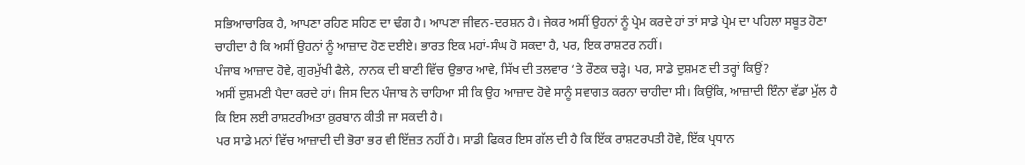ਸਭਿਆਚਾਰਿਕ ਹੈ, ਆਪਣਾ ਰਹਿਣ ਸਹਿਣ ਦਾ ਢੰਗ ਹੈ। ਆਪਣਾ ਜੀਵਨ-ਦਰਸ਼ਨ ਹੈ। ਜੇਕਰ ਅਸੀਂ ਉਹਨਾਂ ਨੂੰ ਪ੍ਰੇਮ ਕਰਦੇ ਹਾਂ ਤਾਂ ਸਾਡੇ ਪ੍ਰੇਮ ਦਾ ਪਹਿਲਾ ਸਬੂਤ ਹੋਣਾ ਚਾਹੀਦਾ ਹੈ ਕਿ ਅਸੀਂ ਉਹਨਾਂ ਨੂੰ ਆਜ਼ਾਦ ਹੋਣ ਦਈਏ। ਭਾਰਤ ਇਕ ਮਹਾਂ-ਸੰਘ ਹੋ ਸਕਦਾ ਹੈ, ਪਰ, ਇਕ ਰਾਸ਼ਟਰ ਨਹੀਂ।
ਪੰਜਾਬ ਆਜ਼ਾਦ ਹੋਵੇ, ਗੁਰਮੁੱਖੀ ਫੈਲੇ, ਨਾਨਕ ਦੀ ਬਾਣੀ ਵਿੱਚ ਉਭਾਰ ਆਵੇ, ਸਿੱਖ ਦੀ ਤਲਵਾਰ ‘ਤੇ ਰੌਣਕ ਚੜ੍ਹੇ। ਪਰ, ਸਾਡੇ ਦੁਸ਼ਮਣ ਦੀ ਤਰ੍ਹਾਂ ਕਿਉਂ?
ਅਸੀਂ ਦੁਸ਼ਮਣੀ ਪੈਦਾ ਕਰਦੇ ਹਾਂ। ਜਿਸ ਦਿਨ ਪੰਜਾਬ ਨੇ ਚਾਹਿਆ ਸੀ ਕਿ ਉਹ ਆਜ਼ਾਦ ਹੋਵੇ ਸਾਨੂੰ ਸਵਾਗਤ ਕਰਨਾ ਚਾਹੀਦਾ ਸੀ। ਕਿਉਂਕਿ, ਆਜ਼ਾਦੀ ਇੰਨਾ ਵੱਡਾ ਮੁੱਲ ਹੈ ਕਿ ਇਸ ਲਈ ਰਾਸ਼ਟਰੀਅਤਾ ਕ਼ੁਰਬਾਨ ਕੀਤੀ ਜਾ ਸਕਦੀ ਹੈ।
ਪਰ ਸਾਡੇ ਮਨਾਂ ਵਿੱਚ ਆਜ਼ਾਦੀ ਦੀ ਭੋਰਾ ਭਰ ਵੀ ਇੱਜ਼ਤ ਨਹੀਂ ਹੈ। ਸਾਡੀ ਫਿਕਰ ਇਸ ਗੱਲ ਦੀ ਹੈ ਕਿ ਇੱਕ ਰਾਸ਼ਟਰਪਤੀ ਹੋਵੇ, ਇੱਕ ਪ੍ਰਧਾਨ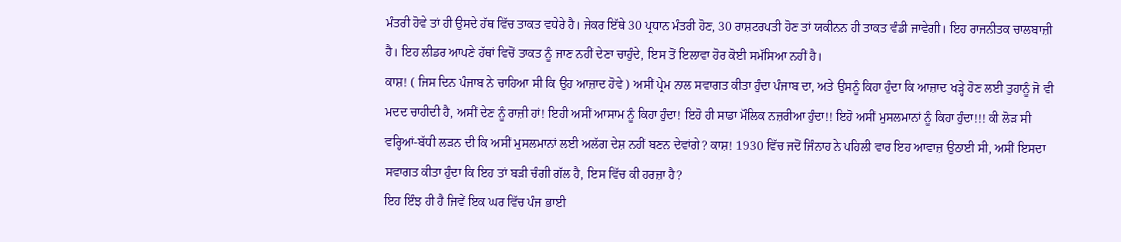ਮੰਤਰੀ ਹੋਵੇ ਤਾਂ ਹੀ ਉਸਦੇ ਹੱਥ ਵਿੱਚ ਤਾਕਤ ਵਧੇਰੇ ਹੈ। ਜੇਕਰ ਇੱਥੇ 30 ਪ੍ਰਧਾਨ ਮੰਤਰੀ ਹੋਣ, 30 ਰਾਸ਼ਟਰਪਤੀ ਹੋਣ ਤਾਂ ਯਕੀਨਨ ਹੀ ਤਾਕਤ ਵੰਡੀ ਜਾਵੇਗੀ। ਇਹ ਰਾਜਨੀਤਕ ਚਾਲਬਾਜ਼ੀ ਹੈ। ਇਹ ਲੀਡਰ ਆਪਣੇ ਹੱਥਾਂ ਵਿਚੋਂ ਤਾਕਤ ਨੂੰ ਜਾਣ ਨਹੀਂ ਦੇਣਾ ਚਾਹੁੰਦੇ, ਇਸ ਤੋਂ ਇਲਾਵਾ ਹੋਰ ਕੋਈ ਸਮੱਸਿਆ ਨਹੀਂ ਹੈ।
ਕਾਸ਼! ( ਜਿਸ ਦਿਨ ਪੰਜਾਬ ਨੇ ਚਾਹਿਆ ਸੀ ਕਿ ਉਹ ਆਜ਼ਾਦ ਹੋਵੇ ) ਅਸੀਂ ਪ੍ਰੇਮ ਨਾਲ ਸਵਾਗਤ ਕੀਤਾ ਹੁੰਦਾ ਪੰਜਾਬ ਦਾ, ਅਤੇ ਉਸਨੂੰ ਕਿਹਾ ਹੁੰਦਾ ਕਿ ਆਜ਼ਾਦ ਖੜ੍ਹੇ ਹੋਣ ਲਈ ਤੁਹਾਨੂੰ ਜੋ ਵੀ ਮਦਦ ਚਾਹੀਦੀ ਹੈ, ਅਸੀਂ ਦੇਣ ਨੂੰ ਰਾਜ਼ੀ ਹਾਂ! ਇਹੀ ਅਸੀਂ ਆਸਾਮ ਨੂੰ ਕਿਹਾ ਹੁੰਦਾ! ਇਹੋ ਹੀ ਸਾਡਾ ਮੌਲਿਕ ਨਜ਼ਰੀਆ ਹੁੰਦਾ!! ਇਹੋ ਅਸੀਂ ਮੁਸਲਮਾਨਾਂ ਨੂੰ ਕਿਹਾ ਹੁੰਦਾ!!! ਕੀ ਲੋੜ ਸੀ ਵਰ੍ਹਿਆਂ-ਬੱਧੀ ਲੜਨ ਦੀ ਕਿ ਅਸੀਂ ਮੁਸਲਮਾਨਾਂ ਲਈ ਅਲੱਗ ਦੇਸ਼ ਨਹੀਂ ਬਣਨ ਦੇਵਾਂਗੇ? ਕਾਸ਼! 1930 ਵਿੱਚ ਜਦੋਂ ਜਿੰਨਾਹ ਨੇ ਪਹਿਲੀ ਵਾਰ ਇਹ ਆਵਾਜ਼ ਉਠਾਈ ਸੀ, ਅਸੀਂ ਇਸਦਾ ਸਵਾਗਤ ਕੀਤਾ ਹੁੰਦਾ ਕਿ ਇਹ ਤਾਂ ਬੜੀ ਚੰਗੀ ਗੱਲ ਹੈ, ਇਸ ਵਿੱਚ ਕੀ ਹਰਜ਼ਾ ਹੈ?
ਇਹ ਇੰਝ ਹੀ ਹੈ ਜਿਵੇਂ ਇਕ ਘਰ ਵਿੱਚ ਪੰਜ ਭਾਈ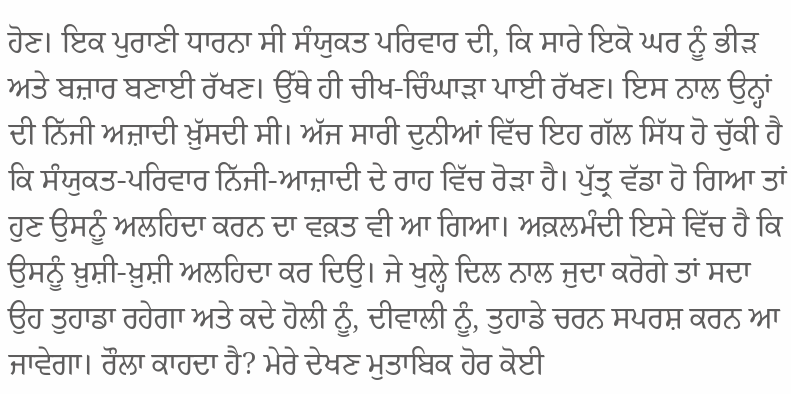ਹੋਣ। ਇਕ ਪੁਰਾਣੀ ਧਾਰਨਾ ਸੀ ਸੰਯੁਕਤ ਪਰਿਵਾਰ ਦੀ, ਕਿ ਸਾਰੇ ਇਕੋ ਘਰ ਨੂੰ ਭੀੜ ਅਤੇ ਬਜ਼ਾਰ ਬਣਾਈ ਰੱਖਣ। ਉੱਥੇ ਹੀ ਚੀਖ-ਚਿੰਘਾੜਾ ਪਾਈ ਰੱਖਣ। ਇਸ ਨਾਲ ਉਨ੍ਹਾਂ ਦੀ ਨਿੱਜੀ ਅਜ਼ਾਦੀ ਖ਼ੁੱਸਦੀ ਸੀ। ਅੱਜ ਸਾਰੀ ਦੁਨੀਆਂ ਵਿੱਚ ਇਹ ਗੱਲ ਸਿੱਧ ਹੋ ਚੁੱਕੀ ਹੈ ਕਿ ਸੰਯੁਕਤ-ਪਰਿਵਾਰ ਨਿੱਜੀ-ਆਜ਼ਾਦੀ ਦੇ ਰਾਹ ਵਿੱਚ ਰੋੜਾ ਹੈ। ਪੁੱਤ੍ਰ ਵੱਡਾ ਹੋ ਗਿਆ ਤਾਂ ਹੁਣ ਉਸਨੂੰ ਅਲਹਿਦਾ ਕਰਨ ਦਾ ਵਕ਼ਤ ਵੀ ਆ ਗਿਆ। ਅਕ਼ਲਮੰਦੀ ਇਸੇ ਵਿੱਚ ਹੈ ਕਿ ਉਸਨੂੰ ਖ਼ੁਸ਼ੀ-ਖ਼ੁਸ਼ੀ ਅਲਹਿਦਾ ਕਰ ਦਿਉ। ਜੇ ਖੁਲ੍ਹੇ ਦਿਲ ਨਾਲ ਜੁਦਾ ਕਰੋਗੇ ਤਾਂ ਸਦਾ ਉਹ ਤੁਹਾਡਾ ਰਹੇਗਾ ਅਤੇ ਕਦੇ ਹੋਲੀ ਨੂੰ, ਦੀਵਾਲੀ ਨੂੰ, ਤੁਹਾਡੇ ਚਰਨ ਸਪਰਸ਼ ਕਰਨ ਆ ਜਾਵੇਗਾ। ਰੌਲਾ ਕਾਹਦਾ ਹੈ? ਮੇਰੇ ਦੇਖਣ ਮੁਤਾਬਿਕ ਹੋਰ ਕੋਈ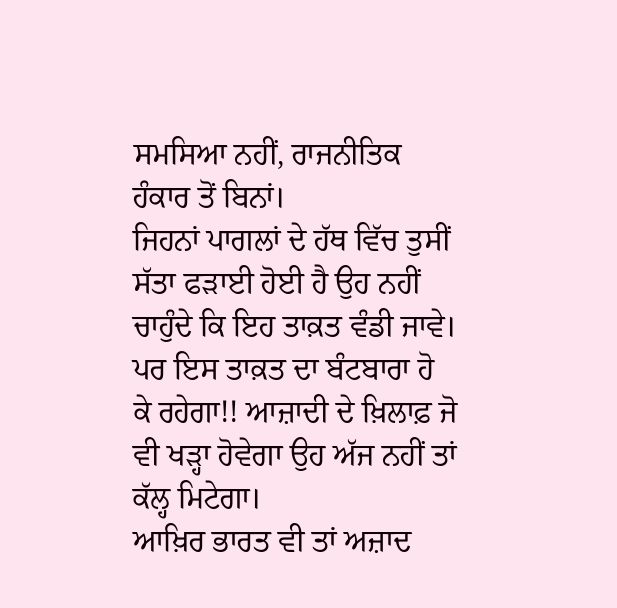ਸਮਸਿਆ ਨਹੀਂ, ਰਾਜਨੀਤਿਕ ਹੰਕਾਰ ਤੋਂ ਬਿਨਾਂ।
ਜਿਹਨਾਂ ਪਾਗਲਾਂ ਦੇ ਹੱਥ ਵਿੱਚ ਤੁਸੀਂ ਸੱਤਾ ਫੜਾਈ ਹੋਈ ਹੈ ਉਹ ਨਹੀਂ ਚਾਹੁੰਦੇ ਕਿ ਇਹ ਤਾਕ਼ਤ ਵੰਡੀ ਜਾਵੇ। ਪਰ ਇਸ ਤਾਕ਼ਤ ਦਾ ਬੰਟਬਾਰਾ ਹੋ ਕੇ ਰਹੇਗਾ!! ਆਜ਼ਾਦੀ ਦੇ ਖ਼ਿਲਾਫ਼ ਜੋ ਵੀ ਖੜ੍ਹਾ ਹੋਵੇਗਾ ਉਹ ਅੱਜ ਨਹੀਂ ਤਾਂ ਕੱਲ੍ਹ ਮਿਟੇਗਾ।
ਆਖ਼ਿਰ ਭਾਰਤ ਵੀ ਤਾਂ ਅਜ਼ਾਦ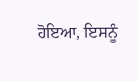ਹੋਇਆ, ਇਸਨੂੰ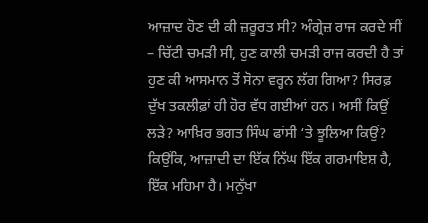ਆਜ਼ਾਦ ਹੋਣ ਦੀ ਕੀ ਜ਼ਰੂਰਤ ਸੀ? ਅੰਗ੍ਰੇਜ਼ ਰਾਜ ਕਰਦੇ ਸੀਂ – ਚਿੱਟੀ ਚਮੜੀ ਸੀ, ਹੁਣ ਕਾਲੀ ਚਮੜੀ ਰਾਜ ਕਰਦੀ ਹੈ ਤਾਂ ਹੁਣ ਕੀ ਆਸਮਾਨ ਤੋਂ ਸੋਨਾ ਵਰ੍ਹਨ ਲੱਗ ਗਿਆ? ਸਿਰਫ਼ ਦੁੱਖ ਤਕਲੀਫ਼ਾਂ ਹੀ ਹੋਰ ਵੱਧ ਗਈਆਂ ਹਨ। ਅਸੀਂ ਕਿਉਂ ਲੜੇ? ਆਖ਼ਿਰ ਭਗਤ ਸਿੰਘ ਫਾਂਸੀ ‘ਤੇ ਝੂਲਿਆ ਕਿਉਂ? ਕਿਉਂਕਿ, ਆਜ਼ਾਦੀ ਦਾ ਇੱਕ ਨਿੱਘ ਇੱਕ ਗਰਮਾਇਸ਼ ਹੈ, ਇੱਕ ਮਹਿਮਾ ਹੈ। ਮਨੁੱਖਾ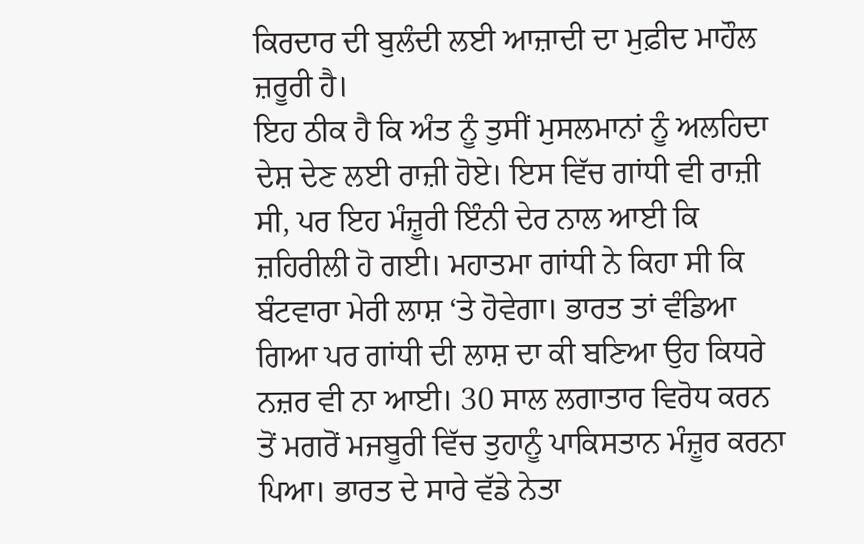ਕਿਰਦਾਰ ਦੀ ਬੁਲੰਦੀ ਲਈ ਆਜ਼ਾਦੀ ਦਾ ਮੁਫ਼ੀਦ ਮਾਹੌਲ ਜ਼ਰੂਰੀ ਹੈ।
ਇਹ ਠੀਕ ਹੈ ਕਿ ਅੰਤ ਨੂੰ ਤੁਸੀਂ ਮੁਸਲਮਾਨਾਂ ਨੂੰ ਅਲਹਿਦਾ ਦੇਸ਼ ਦੇਣ ਲਈ ਰਾਜ਼ੀ ਹੋਏ। ਇਸ ਵਿੱਚ ਗਾਂਧੀ ਵੀ ਰਾਜ਼ੀ ਸੀ, ਪਰ ਇਹ ਮੰਜ਼ੂਰੀ ਇੰਨੀ ਦੇਰ ਨਾਲ ਆਈ ਕਿ ਜ਼ਹਿਰੀਲੀ ਹੋ ਗਈ। ਮਹਾਤਮਾ ਗਾਂਧੀ ਨੇ ਕਿਹਾ ਸੀ ਕਿ ਬੰਟਵਾਰਾ ਮੇਰੀ ਲਾਸ਼ ‘ਤੇ ਹੋਵੇਗਾ। ਭਾਰਤ ਤਾਂ ਵੰਡਿਆ ਗਿਆ ਪਰ ਗਾਂਧੀ ਦੀ ਲਾਸ਼ ਦਾ ਕੀ ਬਣਿਆ ਉਹ ਕਿਧਰੇ ਨਜ਼ਰ ਵੀ ਨਾ ਆਈ। 30 ਸਾਲ ਲਗਾਤਾਰ ਵਿਰੋਧ ਕਰਨ ਤੋਂ ਮਗਰੋਂ ਮਜਬੂਰੀ ਵਿੱਚ ਤੁਹਾਨੂੰ ਪਾਕਿਸਤਾਨ ਮੰਜ਼ੂਰ ਕਰਨਾ ਪਿਆ। ਭਾਰਤ ਦੇ ਸਾਰੇ ਵੱਡੇ ਨੇਤਾ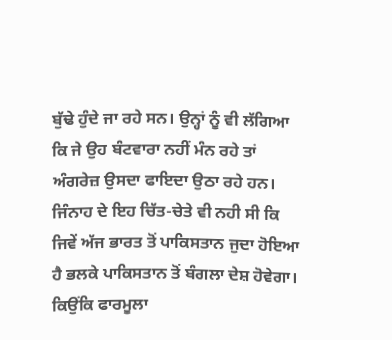ਬੁੱਢੇ ਹੁੰਦੇ ਜਾ ਰਹੇ ਸਨ। ਉਨ੍ਹਾਂ ਨੂੰ ਵੀ ਲੱਗਿਆ ਕਿ ਜੇ ਉਹ ਬੰਟਵਾਰਾ ਨਹੀਂ ਮੰਨ ਰਹੇ ਤਾਂ ਅੰਗਰੇਜ਼ ਉਸਦਾ ਫਾਇਦਾ ਉਠਾ ਰਹੇ ਹਨ।
ਜਿੰਨਾਹ ਦੇ ਇਹ ਚਿੱਤ-ਚੇਤੇ ਵੀ ਨਹੀ ਸੀ ਕਿ ਜਿਵੇਂ ਅੱਜ ਭਾਰਤ ਤੋਂ ਪਾਕਿਸਤਾਨ ਜੁਦਾ ਹੋਇਆ ਹੈ ਭਲਕੇ ਪਾਕਿਸਤਾਨ ਤੋਂ ਬੰਗਲਾ ਦੇਸ਼ ਹੋਵੇਗਾ। ਕਿਉਂਕਿ ਫਾਰਮੂਲਾ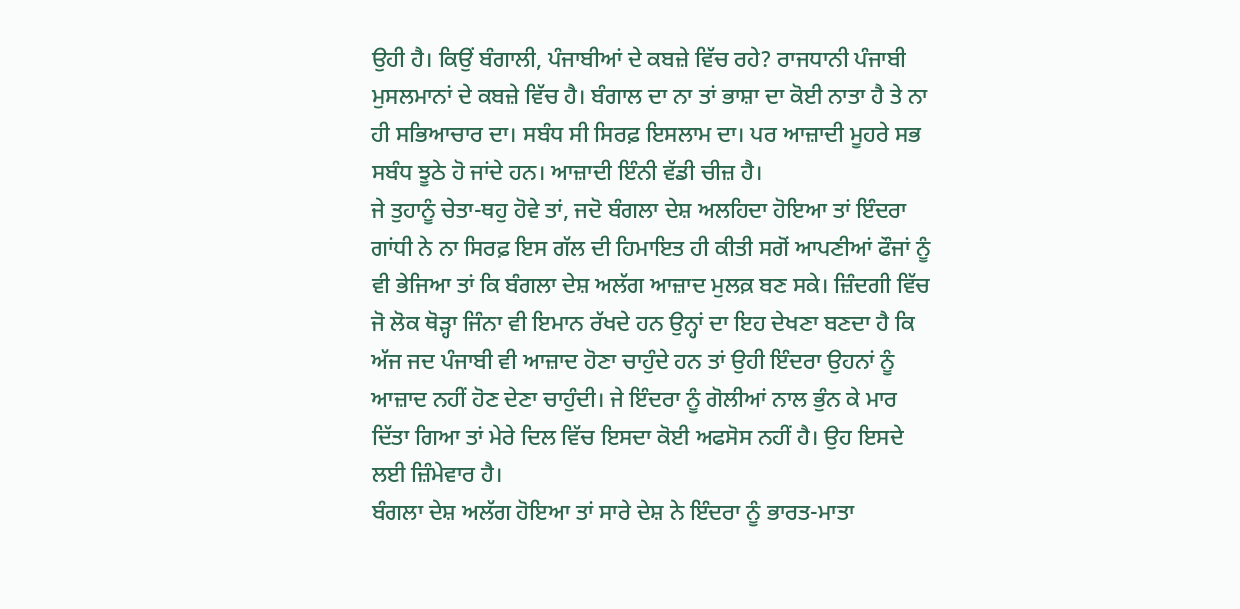ਉਹੀ ਹੈ। ਕਿਉਂ ਬੰਗਾਲੀ, ਪੰਜਾਬੀਆਂ ਦੇ ਕਬਜ਼ੇ ਵਿੱਚ ਰਹੇ? ਰਾਜਧਾਨੀ ਪੰਜਾਬੀ ਮੁਸਲਮਾਨਾਂ ਦੇ ਕਬਜ਼ੇ ਵਿੱਚ ਹੈ। ਬੰਗਾਲ ਦਾ ਨਾ ਤਾਂ ਭਾਸ਼ਾ ਦਾ ਕੋਈ ਨਾਤਾ ਹੈ ਤੇ ਨਾ ਹੀ ਸਭਿਆਚਾਰ ਦਾ। ਸਬੰਧ ਸੀ ਸਿਰਫ਼ ਇਸਲਾਮ ਦਾ। ਪਰ ਆਜ਼ਾਦੀ ਮੂਹਰੇ ਸਭ ਸਬੰਧ ਝੂਠੇ ਹੋ ਜਾਂਦੇ ਹਨ। ਆਜ਼ਾਦੀ ਇੰਨੀ ਵੱਡੀ ਚੀਜ਼ ਹੈ।
ਜੇ ਤੁਹਾਨੂੰ ਚੇਤਾ-ਥਹੁ ਹੋਵੇ ਤਾਂ, ਜਦੋ ਬੰਗਲਾ ਦੇਸ਼ ਅਲਹਿਦਾ ਹੋਇਆ ਤਾਂ ਇੰਦਰਾ ਗਾਂਧੀ ਨੇ ਨਾ ਸਿਰਫ਼ ਇਸ ਗੱਲ ਦੀ ਹਿਮਾਇਤ ਹੀ ਕੀਤੀ ਸਗੋਂ ਆਪਣੀਆਂ ਫੌਜਾਂ ਨੂੰ ਵੀ ਭੇਜਿਆ ਤਾਂ ਕਿ ਬੰਗਲਾ ਦੇਸ਼ ਅਲੱਗ ਆਜ਼ਾਦ ਮੁਲਕ਼ ਬਣ ਸਕੇ। ਜ਼ਿੰਦਗੀ ਵਿੱਚ ਜੋ ਲੋਕ ਥੋੜ੍ਹਾ ਜਿੰਨਾ ਵੀ ਇਮਾਨ ਰੱਖਦੇ ਹਨ ਉਨ੍ਹਾਂ ਦਾ ਇਹ ਦੇਖਣਾ ਬਣਦਾ ਹੈ ਕਿ ਅੱਜ ਜਦ ਪੰਜਾਬੀ ਵੀ ਆਜ਼ਾਦ ਹੋਣਾ ਚਾਹੁੰਦੇ ਹਨ ਤਾਂ ਉਹੀ ਇੰਦਰਾ ਉਹਨਾਂ ਨੂੰ ਆਜ਼ਾਦ ਨਹੀਂ ਹੋਣ ਦੇਣਾ ਚਾਹੁੰਦੀ। ਜੇ ਇੰਦਰਾ ਨੂੰ ਗੋਲੀਆਂ ਨਾਲ ਭੁੰਨ ਕੇ ਮਾਰ ਦਿੱਤਾ ਗਿਆ ਤਾਂ ਮੇਰੇ ਦਿਲ ਵਿੱਚ ਇਸਦਾ ਕੋਈ ਅਫਸੋਸ ਨਹੀਂ ਹੈ। ਉਹ ਇਸਦੇ ਲਈ ਜ਼ਿੰਮੇਵਾਰ ਹੈ।
ਬੰਗਲਾ ਦੇਸ਼ ਅਲੱਗ ਹੋਇਆ ਤਾਂ ਸਾਰੇ ਦੇਸ਼ ਨੇ ਇੰਦਰਾ ਨੂੰ ਭਾਰਤ-ਮਾਤਾ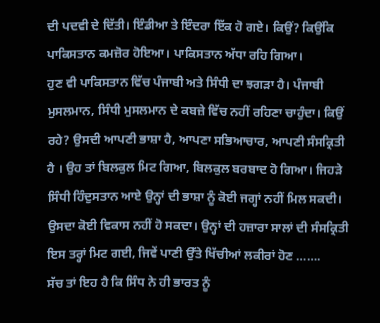ਦੀ ਪਦਵੀ ਦੇ ਦਿੱਤੀ। ਇੰਡੀਆ ਤੇ ਇੰਦਰਾ ਇੱਕ ਹੋ ਗਏ। ਕਿਉਂ? ਕਿਉਂਕਿ ਪਾਕਿਸਤਾਨ ਕਮਜ਼ੋਰ ਹੋਇਆ। ਪਾਕਿਸਤਾਨ ਅੱਧਾ ਰਹਿ ਗਿਆ।
ਹੁਣ ਵੀ ਪਾਕਿਸਤਾਨ ਵਿੱਚ ਪੰਜਾਬੀ ਅਤੇ ਸਿੰਧੀ ਦਾ ਝਗੜਾ ਹੈ। ਪੰਜਾਬੀ ਮੁਸਲਮਾਨ, ਸਿੰਧੀ ਮੁਸਲਮਾਨ ਦੇ ਕਬਜ਼ੇ ਵਿੱਚ ਨਹੀਂ ਰਹਿਣਾ ਚਾਹੁੰਦਾ। ਕਿਉਂ ਰਹੇ? ਉਸਦੀ ਆਪਣੀ ਭਾਸ਼ਾ ਹੈ, ਆਪਣਾ ਸਭਿਆਚਾਰ, ਆਪਣੀ ਸੰਸਕ੍ਰਿਤੀ ਹੈ । ਉਹ ਤਾਂ ਬਿਲਕੁਲ ਮਿਟ ਗਿਆ, ਬਿਲਕੁਲ ਬਰਬਾਦ ਹੋ ਗਿਆ। ਜਿਹੜੇ ਸਿੰਧੀ ਹਿੰਦੁਸਤਾਨ ਆਏ ਉਨ੍ਹਾਂ ਦੀ ਭਾਸ਼ਾ ਨੂੰ ਕੋਈ ਜਗ੍ਹਾਂ ਨਹੀਂ ਮਿਲ ਸਕਦੀ। ਉਸਦਾ ਕੋਈ ਵਿਕਾਸ ਨਹੀਂ ਹੋ ਸਕਦਾ। ਉਨ੍ਹਾਂ ਦੀ ਹਜ਼ਾਰਾ ਸਾਲਾਂ ਦੀ ਸੰਸਕ੍ਰਿਤੀ ਇਸ ਤਰ੍ਹਾਂ ਮਿਟ ਗਈ, ਜਿਵੇਂ ਪਾਣੀ ਉੱਤੇ ਖਿੱਚੀਆਂ ਲਕੀਰਾਂ ਹੋਣ …….
ਸੱਚ ਤਾਂ ਇਹ ਹੈ ਕਿ ਸਿੰਧ ਨੇ ਹੀ ਭਾਰਤ ਨੂੰ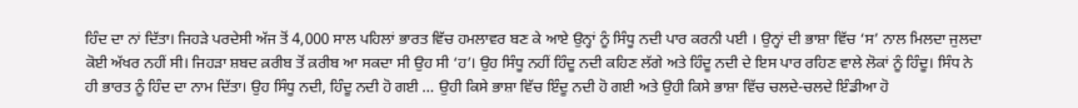ਹਿੰਦ ਦਾ ਨਾਂ ਦਿੱਤਾ। ਜਿਹੜੇ ਪਰਦੇਸੀ ਅੱਜ ਤੋਂ 4,000 ਸਾਲ ਪਹਿਲਾਂ ਭਾਰਤ ਵਿੱਚ ਹਮਲਾਵਰ ਬਣ ਕੇ ਆਏ ਉਨ੍ਹਾਂ ਨੂੰ ਸਿੰਧੂ ਨਦੀ ਪਾਰ ਕਰਨੀ ਪਈ । ਉਨ੍ਹਾਂ ਦੀ ਭਾਸ਼ਾ ਵਿੱਚ ‘ਸ’ ਨਾਲ ਮਿਲਦਾ ਜੁਲਦਾ ਕੋਈ ਅੱਖਰ ਨਹੀਂ ਸੀ। ਜਿਹੜਾ ਸ਼ਬਦ ਕ਼ਰੀਬ ਤੋਂ ਕ਼ਰੀਬ ਆ ਸਕਦਾ ਸੀ ਉਹ ਸੀ ‘ਹ’। ਉਹ ਸਿੰਧੂ ਨਹੀਂ ਹਿੰਦੂ ਨਦੀ ਕਹਿਣ ਲੱਗੇ ਅਤੇ ਹਿੰਦੂ ਨਦੀ ਦੇ ਇਸ ਪਾਰ ਰਹਿਣ ਵਾਲੇ ਲੋਕਾਂ ਨੂੰ ਹਿੰਦੂ। ਸਿੰਧ ਨੇ ਹੀ ਭਾਰਤ ਨੂੰ ਹਿੰਦ ਦਾ ਨਾਮ ਦਿੱਤਾ। ਉਹ ਸਿੰਧੂ ਨਦੀ, ਹਿੰਦੂ ਨਦੀ ਹੋ ਗਈ … ਉਹੀ ਕਿਸੇ ਭਾਸ਼ਾ ਵਿੱਚ ਇੰਦੂ ਨਦੀ ਹੋ ਗਈ ਅਤੇ ਉਹੀ ਕਿਸੇ ਭਾਸ਼ਾ ਵਿੱਚ ਚਲਦੇ-ਚਲਦੇ ਇੰਡੀਆ ਹੋ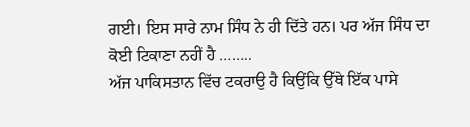ਗਈ। ਇਸ ਸਾਰੇ ਨਾਮ ਸਿੰਧ ਨੇ ਹੀ ਦਿੱਤੇ ਹਨ। ਪਰ ਅੱਜ ਸਿੰਧ ਦਾ ਕੋਈ ਟਿਕਾਣਾ ਨਹੀਂ ਹੈ ……..
ਅੱਜ ਪਾਕਿਸਤਾਨ ਵਿੱਚ ਟਕਰਾਉ ਹੈ ਕਿਉਂਕਿ ਉੱਥੇ ਇੱਕ ਪਾਸੇ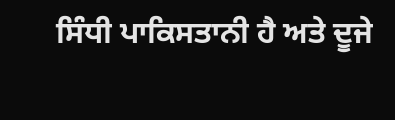ਸਿੰਧੀ ਪਾਕਿਸਤਾਨੀ ਹੈ ਅਤੇ ਦੂਜੇ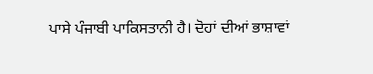ਪਾਸੇ ਪੰਜਾਬੀ ਪਾਕਿਸਤਾਨੀ ਹੈ। ਦੋਹਾਂ ਦੀਆਂ ਭਾਸ਼ਾਵਾਂ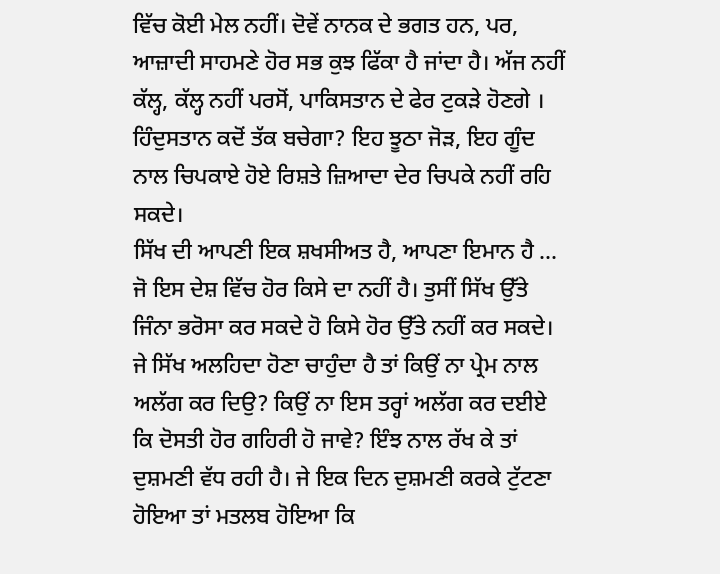ਵਿੱਚ ਕੋਈ ਮੇਲ ਨਹੀਂ। ਦੋਵੇਂ ਨਾਨਕ ਦੇ ਭਗਤ ਹਨ, ਪਰ, ਆਜ਼ਾਦੀ ਸਾਹਮਣੇ ਹੋਰ ਸਭ ਕੁਝ ਫਿੱਕਾ ਹੈ ਜਾਂਦਾ ਹੈ। ਅੱਜ ਨਹੀਂ ਕੱਲ੍ਹ, ਕੱਲ੍ਹ ਨਹੀਂ ਪਰਸੋਂ, ਪਾਕਿਸਤਾਨ ਦੇ ਫੇਰ ਟੁਕੜੇ ਹੋਣਗੇ । ਹਿੰਦੁਸਤਾਨ ਕਦੋਂ ਤੱਕ ਬਚੇਗਾ? ਇਹ ਝੂਠਾ ਜੋੜ, ਇਹ ਗੂੰਦ ਨਾਲ ਚਿਪਕਾਏ ਹੋਏ ਰਿਸ਼ਤੇ ਜ਼ਿਆਦਾ ਦੇਰ ਚਿਪਕੇ ਨਹੀਂ ਰਹਿ ਸਕਦੇ।
ਸਿੱਖ ਦੀ ਆਪਣੀ ਇਕ ਸ਼ਖਸੀਅਤ ਹੈ, ਆਪਣਾ ਇਮਾਨ ਹੈ … ਜੋ ਇਸ ਦੇਸ਼ ਵਿੱਚ ਹੋਰ ਕਿਸੇ ਦਾ ਨਹੀਂ ਹੈ। ਤੁਸੀਂ ਸਿੱਖ ਉੱਤੇ ਜਿੰਨਾ ਭਰੋਸਾ ਕਰ ਸਕਦੇ ਹੋ ਕਿਸੇ ਹੋਰ ਉੱਤੇ ਨਹੀਂ ਕਰ ਸਕਦੇ।
ਜੇ ਸਿੱਖ ਅਲਹਿਦਾ ਹੋਣਾ ਚਾਹੁੰਦਾ ਹੈ ਤਾਂ ਕਿਉਂ ਨਾ ਪ੍ਰੇਮ ਨਾਲ ਅਲੱਗ ਕਰ ਦਿਉ? ਕਿਉਂ ਨਾ ਇਸ ਤਰ੍ਹਾਂ ਅਲੱਗ ਕਰ ਦਈਏ ਕਿ ਦੋਸਤੀ ਹੋਰ ਗਹਿਰੀ ਹੋ ਜਾਵੇ? ਇੰਝ ਨਾਲ ਰੱਖ ਕੇ ਤਾਂ ਦੁਸ਼ਮਣੀ ਵੱਧ ਰਹੀ ਹੈ। ਜੇ ਇਕ ਦਿਨ ਦੁਸ਼ਮਣੀ ਕਰਕੇ ਟੁੱਟਣਾ ਹੋਇਆ ਤਾਂ ਮਤਲਬ ਹੋਇਆ ਕਿ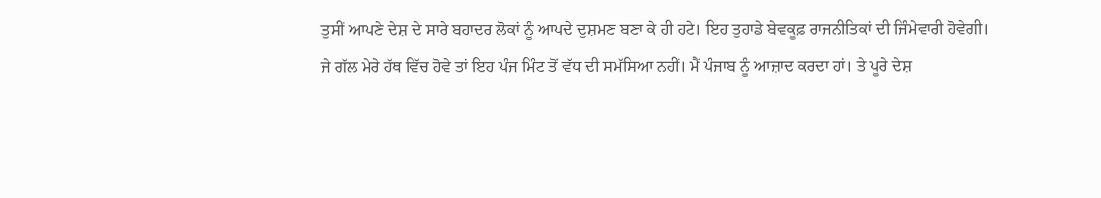ਤੁਸੀਂ ਆਪਣੇ ਦੇਸ਼ ਦੇ ਸਾਰੇ ਬਹਾਦਰ ਲੋਕਾਂ ਨੂੰ ਆਪਦੇ ਦੁਸ਼ਮਣ ਬਣਾ ਕੇ ਹੀ ਹਟੇ। ਇਹ ਤੁਹਾਡੇ ਬੇਵਕੂਫ਼ ਰਾਜਨੀਤਿਕਾਂ ਦੀ ਜਿੰਮੇਵਾਰੀ ਹੋਵੇਗੀ।
ਜੇ ਗੱਲ ਮੇਰੇ ਹੱਥ ਵਿੱਚ ਹੋਵੇ ਤਾਂ ਇਹ ਪੰਜ ਮਿੰਟ ਤੋਂ ਵੱਧ ਦੀ ਸਮੱਸਿਆ ਨਹੀਂ। ਮੈਂ ਪੰਜਾਬ ਨੂੰ ਆਜ਼ਾਦ ਕਰਦਾ ਹਾਂ। ਤੇ ਪੂਰੇ ਦੇਸ਼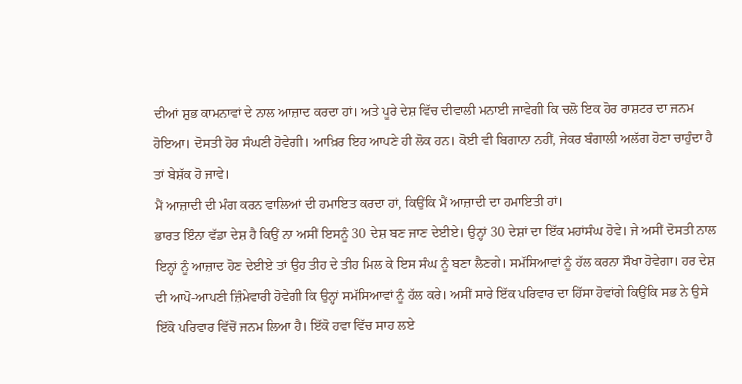ਦੀਆਂ ਸ਼ੁਭ ਕਾਮਨਾਵਾਂ ਦੇ ਨਾਲ ਆਜ਼ਾਦ ਕਰਦਾ ਹਾਂ। ਅਤੇ ਪੂਰੇ ਦੇਸ਼ ਵਿੱਚ ਦੀਵਾਲੀ ਮਨਾਈ ਜਾਵੇਗੀ ਕਿ ਚਲੋ ਇਕ ਹੋਰ ਰਾਸ਼ਟਰ ਦਾ ਜਨਮ ਹੋਇਆ। ਦੋਸਤੀ ਹੋਰ ਸੰਘਣੀ ਹੋਵੇਗੀ। ਆਖ਼ਿਰ ਇਹ ਆਪਣੇ ਹੀ ਲੋਕ ਹਨ। ਕੋਈ ਵੀ ਬਿਗਾਨਾ ਨਹੀਂ, ਜੇਕਰ ਬੰਗਾਲੀ ਅਲੱਗ ਹੋਣਾ ਚਾਹੁੰਦਾ ਹੈ ਤਾਂ ਬੇਸ਼ੱਕ ਹੋ ਜਾਵੇ।
ਮੈਂ ਆਜ਼ਾਦੀ ਦੀ ਮੰਗ ਕਰਨ ਵਾਲਿਆਂ ਦੀ ਹਮਾਇਤ ਕਰਦਾ ਹਾਂ, ਕਿਉਂਕਿ ਮੈਂ ਆਜ਼ਾਦੀ ਦਾ ਹਮਾਇਤੀ ਹਾਂ।
ਭਾਰਤ ਇੰਨਾ ਵੱਡਾ ਦੇਸ਼ ਹੈ ਕਿਉਂ ਨਾ ਅਸੀਂ ਇਸਨੂੰ 30 ਦੇਸ਼ ਬਣ ਜਾਣ ਦੇਈਏ। ਉਨ੍ਹਾਂ 30 ਦੇਸ਼ਾਂ ਦਾ ਇੱਕ ਮਹਾਂਸੰਘ ਹੋਵੇ। ਜੇ ਅਸੀਂ ਦੋਸਤੀ ਨਾਲ ਇਨ੍ਹਾਂ ਨੂੰ ਆਜ਼ਾਦ ਹੋਣ ਦੇਈਏ ਤਾਂ ਉਹ ਤੀਹ ਦੇ ਤੀਹ ਮਿਲ ਕੇ ਇਸ ਸੰਘ ਨੂੰ ਬਣਾ ਲੈਣਗੇ। ਸਮੱਸਿਆਵਾਂ ਨੂੰ ਹੱਲ ਕਰਨਾ ਸੌਖਾ ਹੋਵੇਗਾ। ਹਰ ਦੇਸ਼ ਦੀ ਆਪੋ-ਆਪਣੀ ਜ਼ਿੰਮੇਵਾਰੀ ਹੋਵੇਗੀ ਕਿ ਉਨ੍ਹਾਂ ਸਮੱਸਿਆਵਾਂ ਨੂੰ ਹੱਲ ਕਰੇ। ਅਸੀਂ ਸਾਰੇ ਇੱਕ ਪਰਿਵਾਰ ਦਾ ਹਿੱਸਾ ਹੋਵਾਂਗੇ ਕਿਉਂਕਿ ਸਭ ਨੇ ਉਸੇ ਇੱਕੋ ਪਰਿਵਾਰ ਵਿੱਚੋਂ ਜਨਮ ਲਿਆ ਹੈ। ਇੱਕੋ ਹਵਾ ਵਿੱਚ ਸਾਹ ਲਏ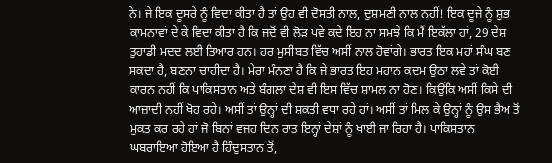ਨੇ। ਜੇ ਇਕ ਦੂਸਰੇ ਨੂੰ ਵਿਦਾ ਕੀਤਾ ਹੈ ਤਾਂ ਉਹ ਵੀ ਦੋਸਤੀ ਨਾਲ, ਦੁਸ਼ਮਣੀ ਨਾਲ ਨਹੀਂ! ਇਕ ਦੂਜੇ ਨੂੰ ਸ਼ੁਭ ਕਾਮਨਾਵਾਂ ਦੇ ਕੇ ਵਿਦਾ ਕੀਤਾ ਹੈ ਕਿ ਜਦੋਂ ਵੀ ਲੋੜ ਪਵੇ ਕਦੇ ਇਹ ਨਾ ਸਮਝੇ ਕਿ ਮੈਂ ਇਕੱਲਾ ਹਾਂ, 29 ਦੇਸ਼ ਤੁਹਾਡੀ ਮਦਦ ਲਈ ਤਿਆਰ ਹਨ। ਹਰ ਮੁਸੀਬਤ ਵਿੱਚ ਅਸੀਂ ਨਾਲ ਹੋਵਾਂਗੇ। ਭਾਰਤ ਇਕ ਮਹਾਂ ਸੰਘ ਬਣ ਸਕਦਾ ਹੈ, ਬਣਨਾ ਚਾਹੀਦਾ ਹੈ। ਮੇਰਾ ਮੰਨਣਾ ਹੈ ਕਿ ਜੇ ਭਾਰਤ ਇਹ ਮਹਾਨ ਕਦਮ ਉਠਾ ਲਵੇ ਤਾਂ ਕੋਈ ਕਾਰਨ ਨਹੀਂ ਕਿ ਪਾਕਿਸਤਾਨ ਅਤੇ ਬੰਗਲਾ ਦੇਸ਼ ਵੀ ਇਸ ਵਿੱਚ ਸ਼ਾਮਲ ਨਾ ਹੋਣ। ਕਿਉਂਕਿ ਅਸੀਂ ਕਿਸੇ ਦੀ ਆਜ਼ਾਦੀ ਨਹੀਂ ਖੋਹ ਰਹੇ। ਅਸੀਂ ਤਾਂ ਉਨ੍ਹਾਂ ਦੀ ਸ਼ਕਤੀ ਵਧਾ ਰਹੇ ਹਾਂ। ਅਸੀਂ ਤਾਂ ਮਿਲ ਕੇ ਉਨ੍ਹਾਂ ਨੂੰ ਉਸ ਭੈਅ ਤੋਂ ਮੁਕਤ ਕਰ ਰਹੇ ਹਾਂ ਜੋ ਬਿਨਾਂ ਵਜਹ ਦਿਨ ਰਾਤ ਇਨ੍ਹਾਂ ਦੇਸ਼ਾਂ ਨੂੰ ਖਾਈ ਜਾ ਰਿਹਾ ਹੈ। ਪਾਕਿਸਤਾਨ ਘਬਰਾਇਆ ਹੋਇਆ ਹੈ ਹਿੰਦੁਸਤਾਨ ਤੋਂ,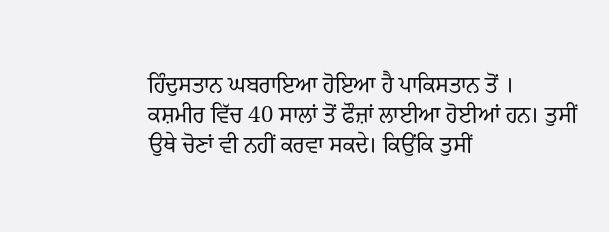ਹਿੰਦੁਸਤਾਨ ਘਬਰਾਇਆ ਹੋਇਆ ਹੈ ਪਾਕਿਸਤਾਨ ਤੋਂ ।
ਕਸ਼ਮੀਰ ਵਿੱਚ 40 ਸਾਲਾਂ ਤੋਂ ਫੌਜ਼ਾਂ ਲਾਈਆ ਹੋਈਆਂ ਹਨ। ਤੁਸੀਂ ਉਥੇ ਚੋਣਾਂ ਵੀ ਨਹੀਂ ਕਰਵਾ ਸਕਦੇ। ਕਿਉਂਕਿ ਤੁਸੀਂ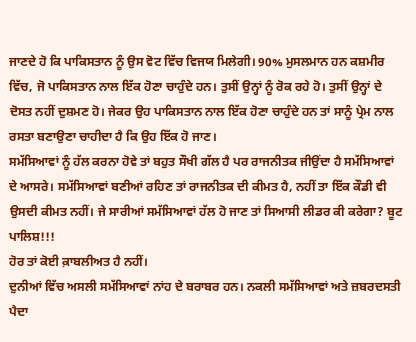ਜਾਣਦੇ ਹੋ ਕਿ ਪਾਕਿਸਤਾਨ ਨੂੰ ਉਸ ਵੋਟ ਵਿੱਚ ਵਿਜਯ ਮਿਲੇਗੀ। 90% ਮੁਸਲਮਾਨ ਹਨ ਕਸ਼ਮੀਰ ਵਿੱਚ, ਜੋ ਪਾਕਿਸਤਾਨ ਨਾਲ ਇੱਕ ਹੋਣਾ ਚਾਹੁੰਦੇ ਹਨ। ਤੁਸੀਂ ਉਨ੍ਹਾਂ ਨੂੰ ਰੋਕ ਰਹੇ ਹੋ। ਤੁਸੀਂ ਉਨ੍ਹਾਂ ਦੇ ਦੋਸਤ ਨਹੀਂ ਦੁਸ਼ਮਣ ਹੋ। ਜੇਕਰ ਉਹ ਪਾਕਿਸਤਾਨ ਨਾਲ ਇੱਕ ਹੋਣਾ ਚਾਹੁੰਦੇ ਹਨ ਤਾਂ ਸਾਨੂੰ ਪ੍ਰੇਮ ਨਾਲ ਰਸਤਾ ਬਣਾਉਣਾ ਚਾਹੀਦਾ ਹੈ ਕਿ ਉਹ ਇੱਕ ਹੋ ਜਾਣ।
ਸਮੱਸਿਆਵਾਂ ਨੂੰ ਹੱਲ ਕਰਨਾ ਹੋਵੇ ਤਾਂ ਬਹੁਤ ਸੌਖੀ ਗੱਲ ਹੈ ਪਰ ਰਾਜਨੀਤਕ ਜੀਉਂਦਾ ਹੈ ਸਮੱਸਿਆਵਾਂ ਦੇ ਆਸਰੇ। ਸਮੱਸਿਆਵਾਂ ਬਣੀਆਂ ਰਹਿਣ ਤਾਂ ਰਾਜਨੀਤਕ ਦੀ ਕੀਮਤ ਹੈ, ਨਹੀਂ ਤਾ ਇੱਕ ਕੌਡੀ ਵੀ ਉਸਦੀ ਕੀਮਤ ਨਹੀਂ। ਜੇ ਸਾਰੀਆਂ ਸਮੱਸਿਆਵਾਂ ਹੱਲ ਹੋ ਜਾਣ ਤਾਂ ਸਿਆਸੀ ਲੀਡਰ ਕੀ ਕਰੇਗਾ? ਬੂਟ ਪਾਲਿਸ਼!!!
ਹੋਰ ਤਾਂ ਕੋਈ ਕ਼ਾਬਲੀਅਤ ਹੈ ਨਹੀਂ।
ਦੁਨੀਆਂ ਵਿੱਚ ਅਸਲੀ ਸਮੱਸਿਆਵਾਂ ਨਾਂਹ ਦੇ ਬਰਾਬਰ ਹਨ। ਨਕਲੀ ਸਮੱਸਿਆਵਾਂ ਅਤੇ ਜ਼ਬਰਦਸਤੀ ਪੈਦਾ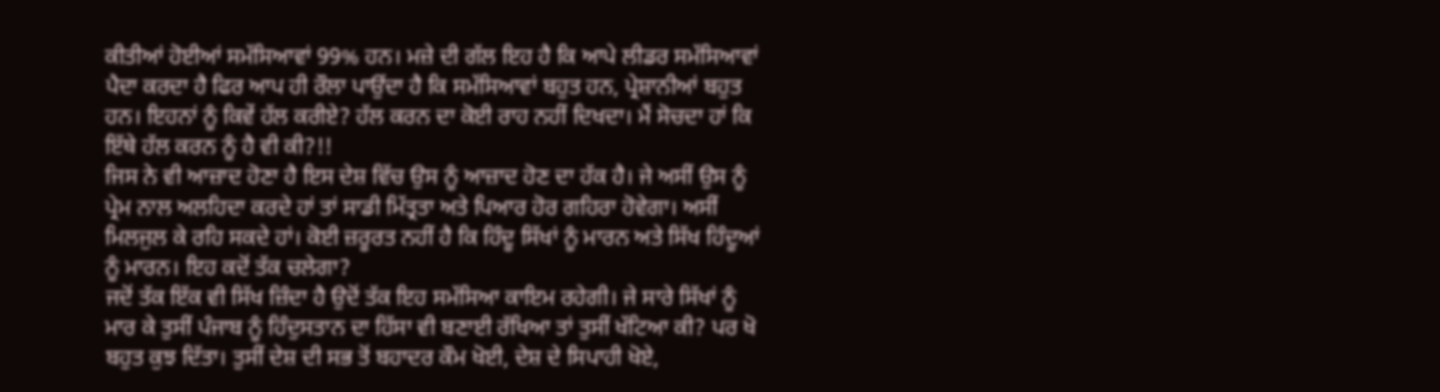ਕੀਤੀਆਂ ਹੋਈਆਂ ਸਮੱਸਿਆਵਾਂ 99% ਹਨ। ਮਜ਼ੇ ਦੀ ਗੱਲ ਇਹ ਹੈ ਕਿ ਆਪੇ ਲੀਡਰ ਸਮੱਸਿਆਵਾਂ ਪੈਦਾ ਕਰਦਾ ਹੈ ਫਿਰ ਆਪ ਹੀ ਰੌਲਾ ਪਾਉਂਦਾ ਹੈ ਕਿ ਸਮੱਸਿਆਵਾਂ ਬਹੁਤ ਹਨ, ਪ੍ਰੇਸ਼ਾਨੀਆਂ ਬਹੁਤ ਹਨ। ਇਹਨਾਂ ਨੂੰ ਕਿਵੇਂ ਹੱਲ ਕਰੀਏ? ਹੱਲ ਕਰਨ ਦਾ ਕੋਈ ਰਾਹ ਨਹੀਂ ਦਿਖਦਾ। ਮੈਂ ਸੋਚਦਾ ਹਾਂ ਕਿ ਇੱਥੇ ਹੱਲ ਕਰਨ ਨੂੰ ਹੈ ਵੀ ਕੀ?!!
ਜਿਸ ਨੇ ਵੀ ਆਜ਼ਾਦ ਹੋਣਾ ਹੈ ਇਸ ਦੇਸ਼ ਵਿੱਚ ਉਸ ਨੂੰ ਆਜ਼ਾਦ ਹੋਣ ਦਾ ਹੱਕ ਹੈ। ਜੇ ਅਸੀਂ ਉਸ ਨੂੰ ਪ੍ਰੇਮ ਨਾਲ ਅਲਹਿਦਾ ਕਰਦੇ ਹਾਂ ਤਾਂ ਸਾਡੀ ਮਿੱਤ੍ਰਤਾ ਅਤੇ ਪਿਆਰ ਹੋਰ ਗਹਿਰਾ ਹੋਵੇਗਾ। ਅਸੀਂ ਮਿਲਜੁਲ ਕੇ ਰਹਿ ਸਕਦੇ ਹਾਂ। ਕੋਈ ਜ਼ਰੂਰਤ ਨਹੀਂ ਹੈ ਕਿ ਹਿੰਦੂ ਸਿੱਖਾਂ ਨੂੰ ਮਾਰਨ ਅਤੇ ਸਿੱਖ ਹਿੰਦੂਆਂ ਨੂੰ ਮਾਰਨ। ਇਹ ਕਦੋਂ ਤੱਕ ਚਲੇਗਾ?
ਜਦੋਂ ਤੱਕ ਇੱਕ ਵੀ ਸਿੱਖ ਜ਼ਿੰਦਾ ਹੈ ਉਦੋਂ ਤੱਕ ਇਹ ਸਮੱਸਿਆ ਕਾਇਮ ਰਹੇਗੀ। ਜੇ ਸਾਰੇ ਸਿੱਖਾਂ ਨੂੰ ਮਾਰ ਕੇ ਤੁਸੀਂ ਪੰਜਾਬ ਨੂੰ ਹਿੰਦੁਸਤਾਨ ਦਾ ਹਿੱਸਾ ਵੀ ਬਣਾਈ ਰੱਖਿਆ ਤਾਂ ਤੁਸੀਂ ਖੱਟਿਆ ਕੀ? ਪਰ ਖੋ ਬਹੁਤ ਕੁਝ ਦਿੱਤਾ। ਤੁਸੀਂ ਦੇਸ਼ ਦੀ ਸਭ ਤੋਂ ਬਹਾਦਰ ਕੌਮ ਖੋਈ, ਦੇਸ਼ ਦੇ ਸਿਪਾਹੀ ਖੋਏ,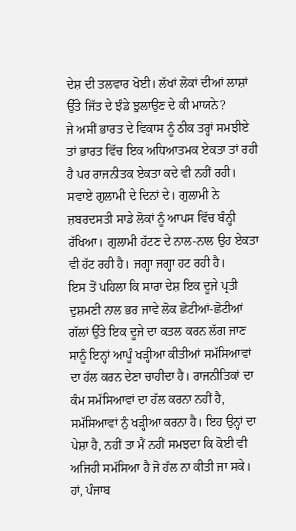ਦੇਸ਼ ਦੀ ਤਲਵਾਰ ਖੋਈ। ਲੱਖਾਂ ਲੋਕਾਂ ਦੀਆਂ ਲਾਸ਼ਾਂ ਉੱਤੇ ਜਿੱਤ ਦੇ ਝੰਡੇ ਝੁਲਾਉਣ ਦੇ ਕੀ ਮਾਯਨੇ?
ਜੇ ਅਸੀਂ ਭਾਰਤ ਦੇ ਵਿਕਾਸ ਨੂੰ ਠੀਕ ਤਰ੍ਹਾਂ ਸਮਝੀਏ ਤਾਂ ਭਾਰਤ ਵਿੱਚ ਇਕ ਅਧਿਆਤਮਕ ਏਕਤਾ ਤਾਂ ਰਹੀ ਹੈ ਪਰ ਰਾਜਨੀਤਕ ਏਕਤਾ ਕਦੇ ਵੀ ਨਹੀਂ ਰਹੀ। ਸਵਾਏ ਗੁਲਾਮੀ ਦੇ ਦਿਨਾਂ ਦੇ। ਗੁਲਾਮੀ ਨੇ ਜ਼ਬਰਦਸਤੀ ਸਾਡੇ ਲੋਕਾਂ ਨੂੰ ਆਪਸ ਵਿੱਚ ਬੰਨ੍ਹੀ ਰੱਖਿਆ। ਗੁਲਾਮੀ ਹੱਟਣ ਦੇ ਨਾਲ-ਨਾਲ ਉਹ ਏਕਤਾ ਵੀ ਹੱਟ ਰਹੀ ਹੈ। ਜਗ੍ਹਾ ਜਗ੍ਹਾ ਹਟ ਰਹੀ ਹੈ।
ਇਸ ਤੋਂ ਪਹਿਲਾ ਕਿ ਸਾਰਾ ਦੇਸ਼ ਇਕ ਦੂਜੇ ਪ੍ਰਤੀ ਦੁਸ਼ਮਣੀ ਨਾਲ ਭਰ ਜਾਵੇ ਲੋਕ ਛੋਟੀਆਂ-ਛੋਟੀਆਂ ਗੱਲਾਂ ਉੱਤੇ ਇਕ ਦੂਜੇ ਦਾ ਕਤਲ ਕਰਨ ਲੱਗ ਜਾਣ ਸਾਨੂੰ ਇਨ੍ਹਾਂ ਆਪੂੰ ਖੜ੍ਹੀਆ ਕੀਤੀਆਂ ਸਮੱਸਿਆਵਾਂ ਦਾ ਹੱਲ ਕਰਨ ਦੇਣਾ ਚਾਹੀਦਾ ਹੈ। ਰਾਜਨੀਤਿਕਾਂ ਦਾ ਕੰਮ ਸਮੱਸਿਆਵਾਂ ਦਾ ਹੱਲ ਕਰਨਾ ਨਹੀਂ ਹੈ, ਸਮੱਸਿਆਵਾਂ ਨੁੰ ਖੜ੍ਹੀਆ ਕਰਨਾ ਹੈ। ਇਹ ਉਨ੍ਹਾਂ ਦਾ ਪੇਸ਼ਾ ਹੈ, ਨਹੀਂ ਤਾ ਮੈਂ ਨਹੀਂ ਸਮਝਦਾ ਕਿ ਕੋਈ ਵੀ ਅਜਿਹੀ ਸਮੱਸਿਆ ਹੈ ਜੋ ਹੱਲ ਨਾ ਕੀਤੀ ਜਾ ਸਕੇ।
ਹਾਂ, ਪੰਜਾਬ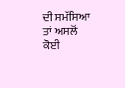ਦੀ ਸਮੱਸਿਆ ਤਾਂ ਅਸਲੋਂ ਕੋਈ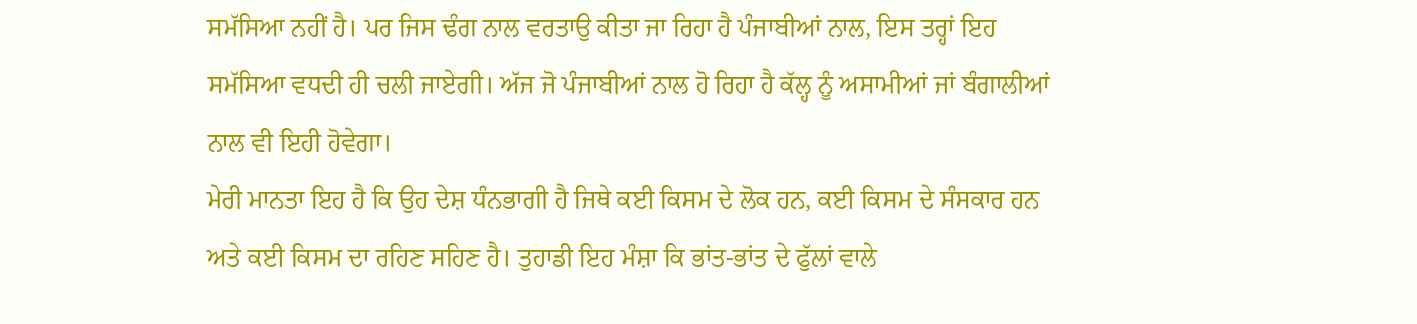ਸਮੱਸਿਆ ਨਹੀਂ ਹੈ। ਪਰ ਜਿਸ ਢੰਗ ਨਾਲ ਵਰਤਾਉ ਕੀਤਾ ਜਾ ਰਿਹਾ ਹੈ ਪੰਜਾਬੀਆਂ ਨਾਲ, ਇਸ ਤਰ੍ਹਾਂ ਇਹ ਸਮੱਸਿਆ ਵਧਦੀ ਹੀ ਚਲੀ ਜਾਏਗੀ। ਅੱਜ ਜੋ ਪੰਜਾਬੀਆਂ ਨਾਲ ਹੋ ਰਿਹਾ ਹੈ ਕੱਲ੍ਹ ਨੂੰ ਅਸਾਮੀਆਂ ਜਾਂ ਬੰਗਾਲੀਆਂ ਨਾਲ ਵੀ ਇਹੀ ਹੋਵੇਗਾ।
ਮੇਰੀ ਮਾਨਤਾ ਇਹ ਹੈ ਕਿ ਉਹ ਦੇਸ਼ ਧੰਨਭਾਗੀ ਹੈ ਜਿਥੇ ਕਈ ਕਿਸਮ ਦੇ ਲੋਕ ਹਨ, ਕਈ ਕਿਸਮ ਦੇ ਸੰਸਕਾਰ ਹਨ ਅਤੇ ਕਈ ਕਿਸਮ ਦਾ ਰਹਿਣ ਸਹਿਣ ਹੈ। ਤੁਹਾਡੀ ਇਹ ਮੰਸ਼ਾ ਕਿ ਭਾਂਤ-ਭਾਂਤ ਦੇ ਫੁੱਲਾਂ ਵਾਲੇ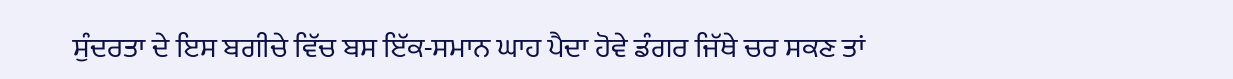ਸੁੰਦਰਤਾ ਦੇ ਇਸ ਬਗੀਚੇ ਵਿੱਚ ਬਸ ਇੱਕ-ਸਮਾਨ ਘਾਹ ਪੈਦਾ ਹੋਵੇ ਡੰਗਰ ਜਿੱਥੇ ਚਰ ਸਕਣ ਤਾਂ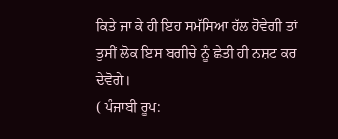ਕਿਤੇ ਜਾ ਕੇ ਹੀ ਇਹ ਸਮੱਸਿਆ ਹੱਲ ਹੋਵੇਗੀ ਤਾਂ ਤੁਸੀਂ ਲੋਕ ਇਸ ਬਗੀਚੇ ਨੂੰ ਛੇਤੀ ਹੀ ਨਸ਼ਟ ਕਰ ਦੇਵੋਗੇ।
( ਪੰਜਾਬੀ ਰੂਪ: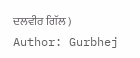ਦਲਵੀਰ ਗਿੱਲ )
Author: Gurbhej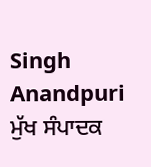Singh Anandpuri
ਮੁੱਖ ਸੰਪਾਦਕ